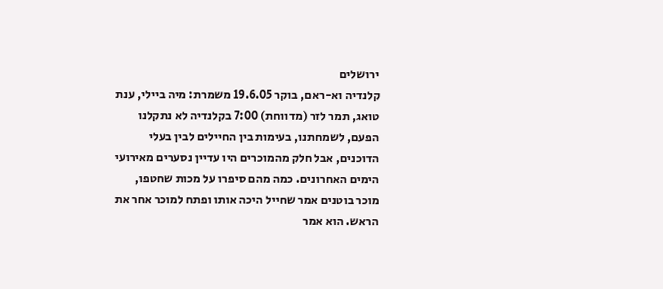ירושלים
קלנדיה וא-ראם, בוקר 19.6.05 משמרת: מיה ביילי, ענת טואג, תמר לזר (מדווחת) 7:00 בקלנדיה לא נתקלנו הפעם, לשמחתנו, בעימות בין החיילים לבין בעלי הדוכנים, אבל חלק מהמוכרים היו עדיין נסערים מאירועי הימים האחרונים. כמה מהם סיפרו על מכות שחטפו, מוכר בוטנים אמר שחייל היכה אותו ופתח למוכר אחר את הראש. הוא אמר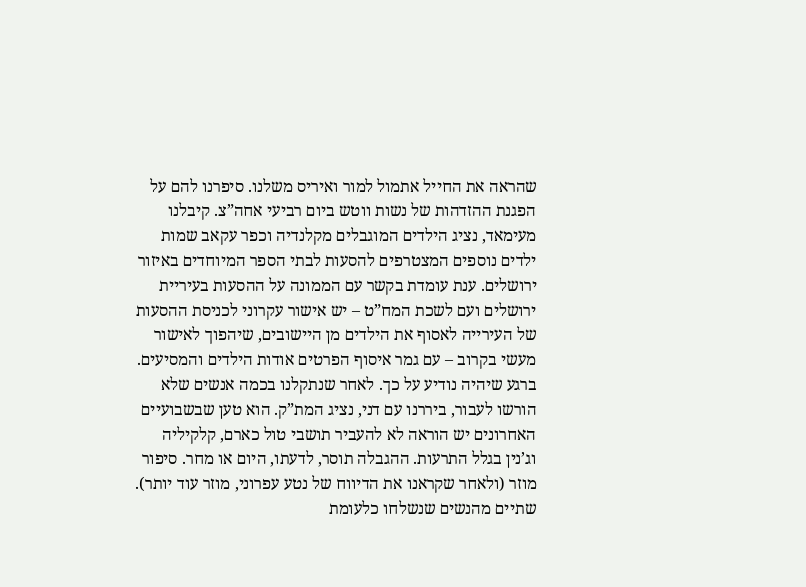שהראה את החייל אתמול למור ואיריס משלנו. סיפרנו להם על הפגנת ההזדהות של נשות ווטש ביום רביעי אחה”צ. קיבלנו מעימאד, נציג הילדים המוגבלים מקלנדיה וכפר עקאב שמות ילדים נוספים המצטרפים להסעות לבתי הספר המיוחדים באיזור ירושלים. ענת עומדת בקשר עם הממונה על ההסעות בעיריית ירושלים ועם לשכת המח”ט – יש אישור עקרוני לכניסת ההסעות של העירייה לאסוף את הילדים מן היישובים, שיהפוך לאישור מעשי בקרוב – עם גמר איסוף הפרטים אודות הילדים והמסיעים. ברגע שיהיה נודיע על כך. לאחר שנתקלנו בכמה אנשים שלא הורשו לעבור, ביררנו עם דני, נציג המת”ק. הוא טען שבשבועיים האחרונים יש הוראה לא להעביר תושבי טול כארם, קלקיליה וג’נין בגלל התרעות. ההגבלה תוסר, לדעתו, היום או מחר. סיפור מוזר (ולאחר שקראנו את הדיווח של נטע עפרוני, מוזר עוד יותר). שתיים מהנשים שנשלחו כלעומת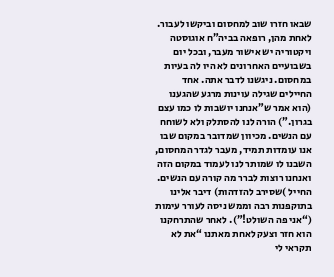שבאו חזרו שוב למחסום וביקשו לעבור. לאחת מהן, רופאה בביה”ח אוגוסטה ויקטוריה יש אישור מעבר, ובכל יום בשבועיים האחרונים לא היו לה בעיות במחסום. ניגשנו לדבר אתה. אחד החיילים שגילה עוינות מרגע שהגענו (הוא אמר ש”אנחנו יושבות לו כמו עצם בגרון.”) הורה לנו להסתלק ולא לשוחח עם הנשים. מכיוון שמדובר במקום שבו אנו עומדות תמיד, מעבר לגדר המחסום, השבנו לו שמותר לנו לעמוד במקום הזה ואנחנו רוצות לברר מה קורה עם הנשים. החייל )שסירב להזדהות) דיבר אלינו בתוקפנות רבה וממש ניסה לעורר עימות (“אני פה השולט!”). לאחר שהתרחקנו הוא חזר וצעק לאחת מאתנו “את לא תקראי לי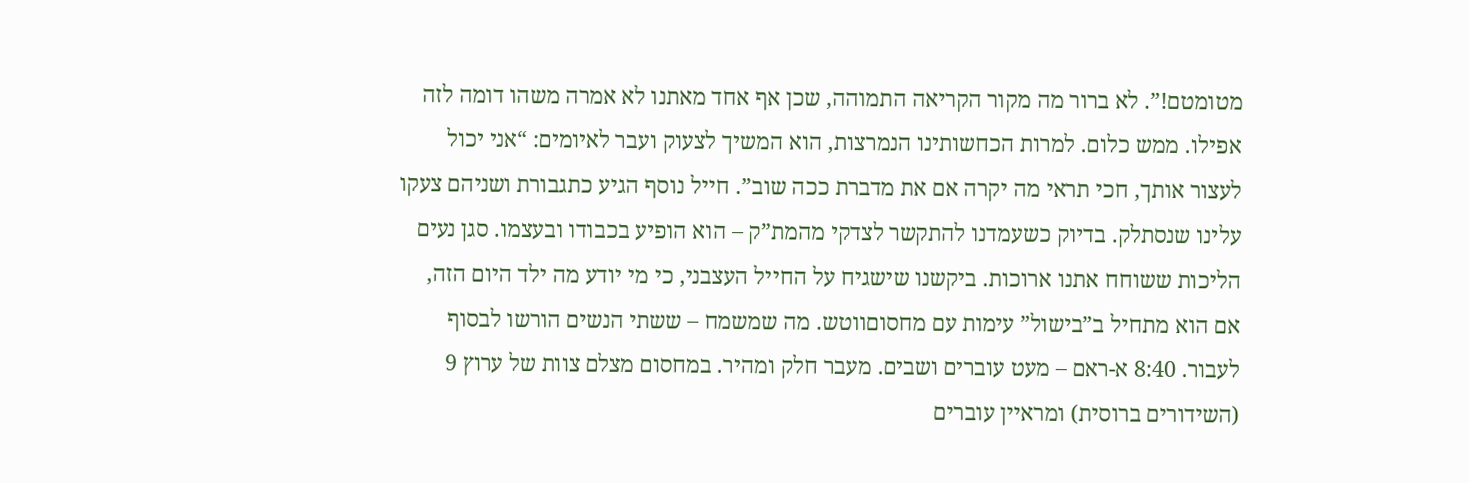מטומטם!”. לא ברור מה מקור הקריאה התמוהה, שכן אף אחד מאתנו לא אמרה משהו דומה לזה אפילו. ממש כלום. למרות הכחשותינו הנמרצות, הוא המשיך לצעוק ועבר לאיומים: “אני יכול לעצור אותך, חכי תראי מה יקרה אם את מדברת ככה שוב”. חייל נוסף הגיע כתגבורת ושניהם צעקו עלינו שנסתלק. בדיוק כשעמדנו להתקשר לצדקי מהמת”ק – הוא הופיע בכבודו ובעצמו. סגן נעים הליכות ששוחח אתנו ארוכות. ביקשנו שישגיח על החייל העצבני, כי מי יודע מה ילד היום הזה, אם הוא מתחיל ב”בישול” עימות עם מחסוםווטש. מה שמשמח – ששתי הנשים הורשו לבסוף לעבור. 8:40 א-ראם – מעט עוברים ושבים. מעבר חלק ומהיר. במחסום מצלם צוות של ערוץ 9 (השידורים ברוסית) ומראיין עוברים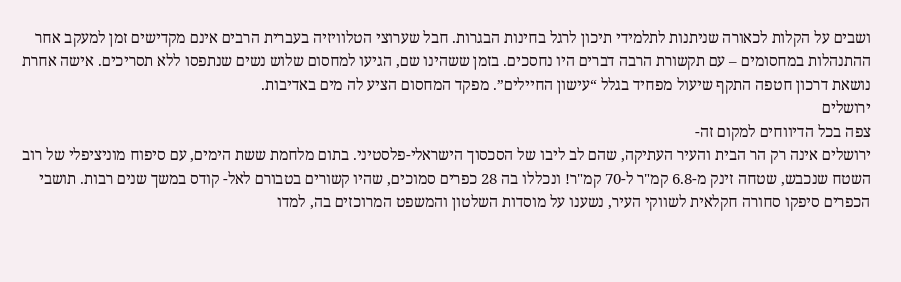ושבים על הקלות לכאורה שניתנות לתלמידי תיכון לרגל בחינות הבגרות. חבל שערוצי הטלוויזיה בעברית הרבים אינם מקדישים זמן למעקב אחר ההתנהלות במחסומים – עם תקשורת הרבה דברים היו נחסכים. בזמן ששהינו שם, הגיעו למחסום שלוש נשים שנתפסו ללא תסריכים. אישה אחרת נושאת דרכון חטפה התקף שיעול מפחיד בגלל “עישון החיילים”. מפקד המחסום הציע לה מים באדיבות.
ירושלים
צפה בכל הדיווחים למקום זה-
ירושלים אינה רק הר הבית והעיר העתיקה, שהם לב ליבו של הסכסוך הישראלי-פלסטיני. בתום מלחמת ששת הימים, עם סיפוח מוניציפלי של רוב השטח שנכבש, שטחה זינק מ-6.8 קמ"ר ל-70 קמ"ר! ונכללו בה 28 כפרים סמוכים, שהיו קשורים בטבורם לאל- קודס במשך שנים רבות. תושבי הכפרים סיפקו סחורה חקלאית לשווקי העיר, נשענו על מוסדות השלטון והמשפט המרוכזים בה, למדו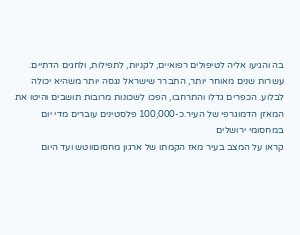בה והגיעו אליה לטיפולים רפואיים, לקניות, לתפילות, ולחגים הדתיים.
עשרות שנים מאוחר יותר, התברר שישראל נגסה יותר משהיא יכולה לבלוע. הכפרים גדלו והתרחבו, הפכו לשכונות מרובות תושבים והיטו את המאזן הדמוגרפי של העיר.כ-100,000 פלסטינים עוברים מדי יום במחסומי ירושלים
קראו על המצב בעיר מאז הקמתו של ארגון מחסוםווטש ועד היום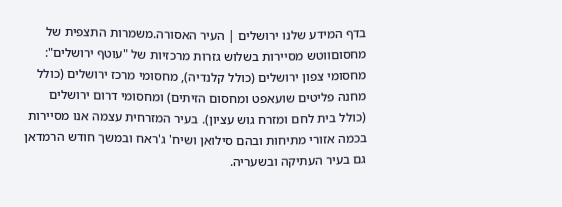בדף המידע שלנו ירושלים | העיר האסורה.משמרות התצפית של מחסוםווטש מסיירות בשלוש גזרות מרכזיות של "עוטף ירושלים": מחסומי צפון ירושלים (כולל קלנדיה), מחסומי מרכז ירושלים (כולל מחנה פליטים שועאפט ומחסום הזיתים) ומחסומי דרום ירושלים (כולל בית לחם ומזרח גוש עציון). בעיר המזרחית עצמה אנו מסיירות בכמה אזורי מתיחות ובהם סילואן ושיח' ג'ראח ובמשך חודש הרמדאן גם בעיר העתיקה ובשעריה.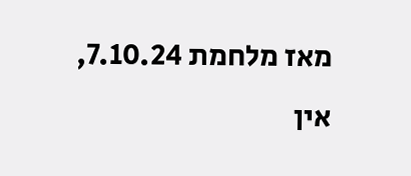מאז מלחמת 7.10.24, אין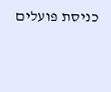כניסת פועלים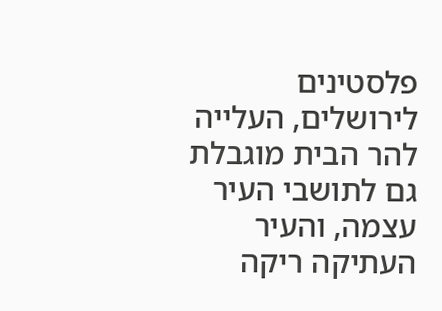פלסטינים לירושלים, העלייה להר הבית מוגבלת גם לתושבי העיר עצמה, והעיר העתיקה ריקה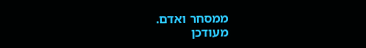ממסחר ואדם.
מעודכן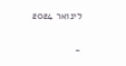לינואר 2024

-